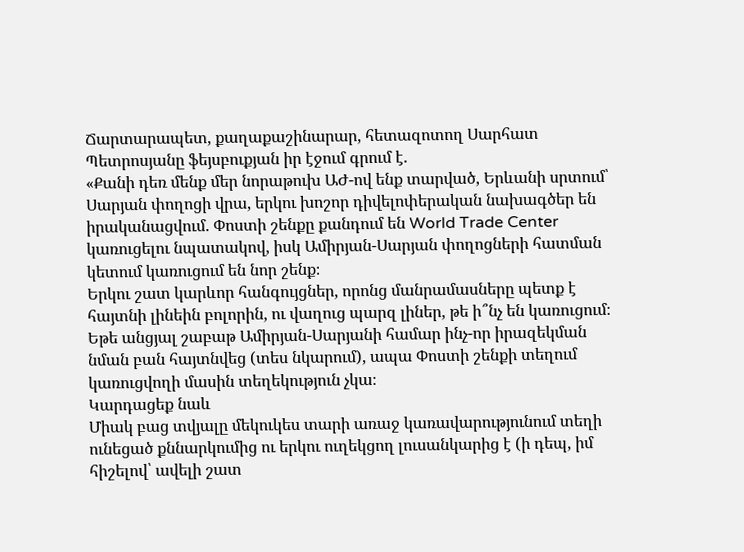Ճարտարապետ, քաղաքաշինարար, հետազոտող Սարհատ Պետրոսյանը ֆեյսբուքյան իր էջում գրում է.
«Քանի դեռ մենք մեր նորաթուխ ԱԺ-ով ենք տարված, Երևանի սրտում՝ Սարյան փողոցի վրա, երկու խոշոր դիվելոփերական նախագծեր են իրականացվում. Փոստի շենքը քանդում են World Trade Center կառուցելու նպատակով, իսկ Ամիրյան-Սարյան փողոցների հատման կետում կառուցում են նոր շենք։
Երկու շատ կարևոր հանգույցներ, որոնց մանրամասները պետք է հայտնի լինեին բոլորին, ու վաղուց պարզ լիներ, թե ի՞նչ են կառուցում։
Եթե անցյալ շաբաթ Ամիրյան-Սարյանի համար ինչ-որ իրազեկման նման բան հայտնվեց (տես նկարում), ապա Փոստի շենքի տեղում կառուցվողի մասին տեղեկություն չկա։
Կարդացեք նաև
Միակ բաց տվյալը մեկուկես տարի առաջ կառավարությունում տեղի ունեցած քննարկումից ու երկու ուղեկցող լուսանկարից է (ի դեպ, իմ հիշելով՝ ավելի շատ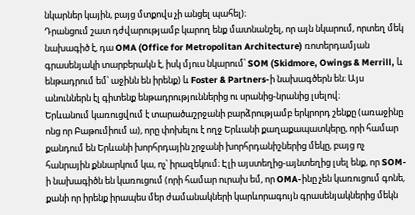նկարներ կային, բայց մտքովս չի անցել պահել)։
Դրանցում շատ դժվարությամբ կարող ենք մատնանշել, որ այն նկարում, որտեղ մեկ նախագիծ է, դա OMA (Office for Metropolitan Architecture) ռոտերդամյան գրասենյակի տարբերակն է, իսկ մյուս նկարում՝ SOM (Skidmore, Owings & Merrill, և ենթադրում եմ՝ աջինն են իրենք) և Foster & Partners-ի նախագծերն են։ Այս անուններն էլ գիտենք ենթադրություններից ու սրանից-նրանից լսելով։
Երևանում կառուցվում է տարածաշրջանի բարձրությամբ երկրորդ շենքը (առաջինը ոնց որ Բաթումիում ա), որը փոխելու է ողջ Երևանի քաղաքապատկերը, որի համար քանդում են Երևանի խորհրդային շրջանի խորհրդանիշներից մեկը, բայց ոչ հանրային քննարկում կա, ոչ՝ իրազեկում։ Էլի այստեղից-այնտեղից լսել ենք, որ SOM-ի նախագիծն են կառուցում (որի համար ուրախ եմ, որ OMA-ինը չեն կառուցում գոնե, քանի որ իրենք իրապես մեր ժամանակների կարևորագույն գրասենյակներից մեկն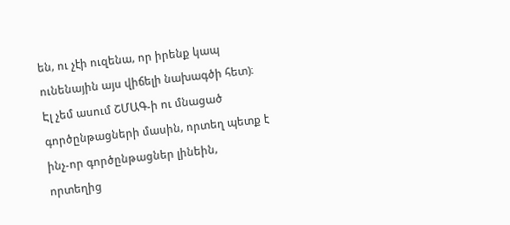են, ու չէի ուզենա, որ իրենք կապ ունենային այս վիճելի նախագծի հետ)։ Էլ չեմ ասում ՇՄԱԳ-ի ու մնացած գործընթացների մասին, որտեղ պետք է ինչ-որ գործընթացներ լինեին, որտեղից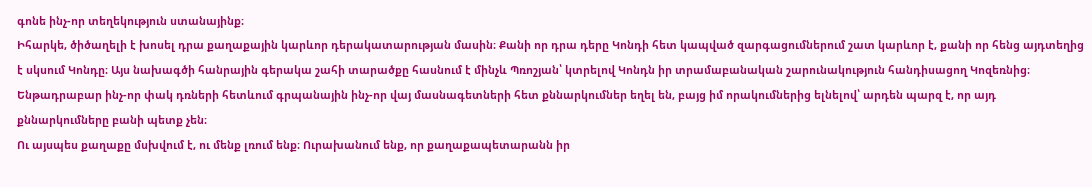գոնե ինչ-որ տեղեկություն ստանայինք։
Իհարկե, ծիծաղելի է խոսել դրա քաղաքային կարևոր դերակատարության մասին։ Քանի որ դրա դերը Կոնդի հետ կապված զարգացումներում շատ կարևոր է, քանի որ հենց այդտեղից է սկսում Կոնդը։ Այս նախագծի հանրային գերակա շահի տարածքը հասնում է մինչև Պռոշյան՝ կտրելով Կոնդն իր տրամաբանական շարունակություն հանդիսացող Կոզեռնից։
Ենթադրաբար ինչ-որ փակ դռների հետևում գրպանային ինչ-որ վայ մասնագետների հետ քննարկումներ եղել են, բայց իմ որակումներից ելնելով՝ արդեն պարզ է, որ այդ քննարկումները բանի պետք չեն։
Ու այսպես քաղաքը մսխվում է, ու մենք լռում ենք։ Ուրախանում ենք, որ քաղաքապետարանն իր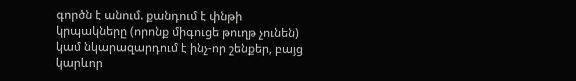գործն է անում. քանդում է փնթի կրպակները (որոնք միգուցե թուղթ չունեն) կամ նկարազարդում է ինչ-որ շենքեր, բայց կարևոր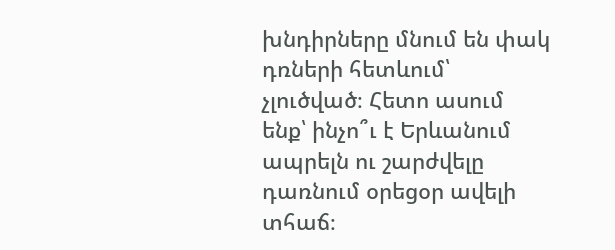խնդիրները մնում են փակ դռների հետևում՝ չլուծված։ Հետո ասում ենք՝ ինչո՞ւ է Երևանում ապրելն ու շարժվելը դառնում օրեցօր ավելի տհաճ։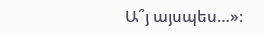Ա՞յ այսպես…»։